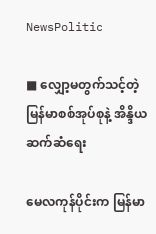NewsPolitic

■ လျှော့မတွက်သင့်တဲ့ မြန်မာစစ်အုပ်စုနဲ့ အိန္ဒိယ ဆက်ဆံရေး

မေလကုန်ပိုင်းက မြန်မာ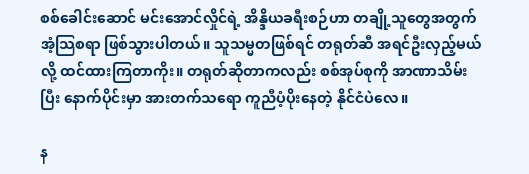စစ်ခေါင်းဆောင် မင်းအောင်လှိုင်ရဲ့ အိန္ဒိယခရီးစဉ်ဟာ တချို့သူတွေအတွက် အံ့သြစရာ ဖြစ်သွားပါတယ်။ သူသမ္မတဖြစ်ရင် တရုတ်ဆီ အရင်ဦးလှည့်မယ်လို့ ထင်ထားကြတာကိုး။ တရုတ်ဆိုတာကလည်း စစ်အုပ်စုကို အာဏာသိမ်းပြီး နောက်ပိုင်းမှာ အားတက်သရော ကူညီပံ့ပိုးနေတဲ့ နိုင်ငံပဲလေ။

န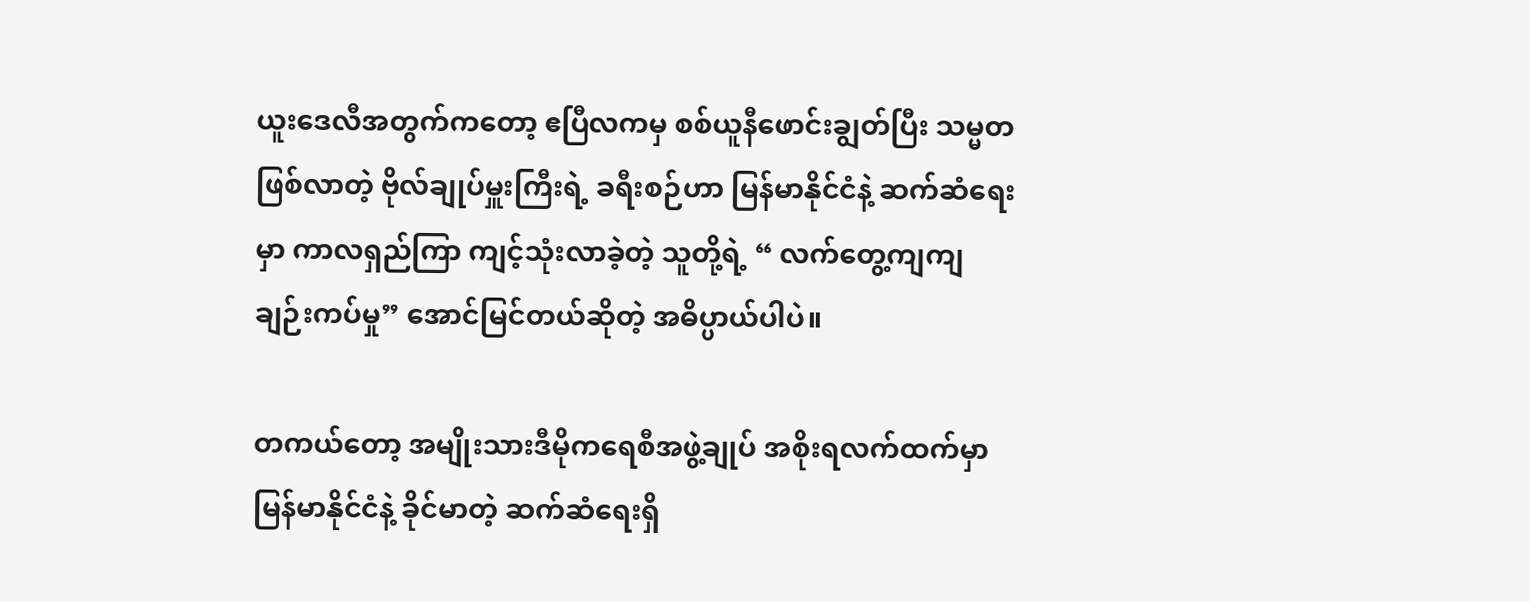ယူးဒေလီအတွက်ကတော့ ဧပြီလကမှ စစ်ယူနီဖောင်းချွတ်ပြီး သမ္မတဖြစ်လာတဲ့ ဗိုလ်ချုပ်မှူးကြီးရဲ့ ခရီးစဉ်ဟာ မြန်မာနိုင်ငံနဲ့ ဆက်ဆံရေးမှာ ကာလရှည်ကြာ ကျင့်သုံးလာခဲ့တဲ့ သူတို့ရဲ့ “ လက်တွေ့ကျကျ ချဉ်းကပ်မှု” အောင်မြင်တယ်ဆိုတဲ့ အဓိပ္ပာယ်ပါပဲ။

တကယ်တော့ အမျိုးသားဒီမိုကရေစီအဖွဲ့ချုပ် အစိုးရလက်ထက်မှာ မြန်မာနိုင်ငံနဲ့ ခိုင်မာတဲ့ ဆက်ဆံရေးရှိ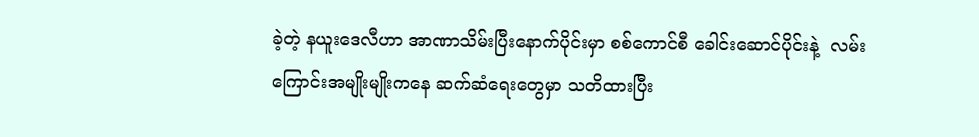ခဲ့တဲ့ နယူးဒေလီဟာ အာဏာသိမ်းပြီးနောက်ပိုင်းမှာ စစ်ကောင်စီ ခေါင်းဆောင်ပိုင်းနဲ့  လမ်းကြောင်းအမျိုးမျိုးကနေ ဆက်ဆံရေးတွေမှာ သတိထားပြီး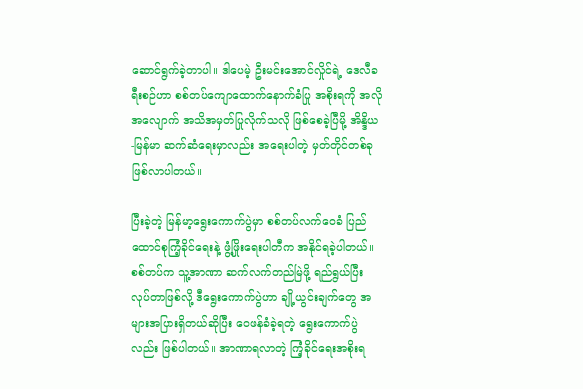ဆောင်ရွက်ခဲ့တာပါ။ ဒါပေမဲ့ ဦးမင်းအောင်လှိုင်ရဲ့ ဒေလီခရီးစဉ်ဟာ စစ်တပ်ကျောထောက်နောက်ခံပြု အစိုးရကို အလိုအလျောက် အသိအမှတ်ပြုလိုက်သလို ဖြစ်စေခဲ့ပြီမို့ အိန္ဒိယ-မြန်မာ ဆက်ဆံရေးမှာလည်း အရေးပါတဲ့ မှတ်တိုင်တစ်ခု ဖြစ်လာပါတယ်။

ပြီးခဲ့တဲ့ မြန်မာ့ရွေးကောက်ပွဲမှာ စစ်တပ်လက်ဝေခံ ပြည်ထောင်စုကြံ့ခိုင်ရေးနဲ့ ဖွံ့ဖြိုးရေးပါတီက အနိုင်ရခဲ့ပါတယ်။ စစ်တပ်က သူ့အာဏာ ဆက်လက်တည်မြဲဖို့ ရည်ရွယ်ပြီး လုပ်တာဖြစ်လို့ ဒီရွေးကောက်ပွဲဟာ ချို့ယွင်းချက်တွေ အများအပြားရှိတယ်ဆိုပြီး ဝေဖန်ခံခဲ့ရတဲ့ ရွေးကောက်ပွဲလည်း ဖြစ်ပါတယ်။ အာဏာရလာတဲ့ ကြံ့ခိုင်ရေးအစိုးရ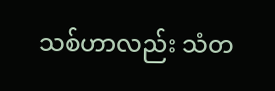သစ်ဟာလည်း သံတ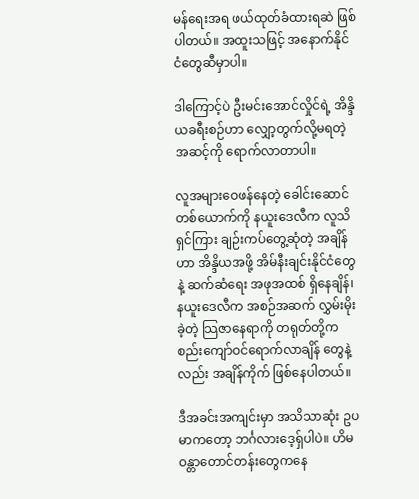မန်ရေးအရ ဖယ်ထုတ်ခံထားရဆဲ ဖြစ်ပါတယ်။ အထူးသဖြင့် အနောက်နိုင်ငံတွေဆီမှာပါ။

ဒါကြောင့်ပဲ ဦးမင်းအောင်လှိုင်ရဲ့ အိန္ဒိယခရီးစဉ်ဟာ လျှော့တွက်လို့မရတဲ့ အဆင့်ကို ရောက်လာတာပါ။

လူအများဝေဖန်နေတဲ့ ခေါင်းဆောင်တစ်ယောက်ကို နယူးဒေလီက လူသိရှင်ကြား ချဉ်းကပ်တွေ့ဆုံတဲ့ အချိန်ဟာ အိန္ဒိယအဖို့ အိမ်နီးချင်းနိုင်ငံတွေနဲ့ ဆက်ဆံရေး အဖုအထစ် ရှိနေချိန်၊ နယူးဒေလီက အစဉ်အဆက် လွှမ်းမိုးခဲ့တဲ့ သြဇာနေရာကို တရုတ်တို့က စည်းကျော်ဝင်ရောက်လာချိန် တွေနဲ့လည်း အချိန်ကိုက် ဖြစ်နေပါတယ်။

ဒီအခင်းအကျင်းမှာ အသိသာဆုံး ဥပမာကတော့ ဘင်္ဂလားဒေ့ရှ်ပါပဲ။ ဟိမဝန္တာတောင်တန်းတွေကနေ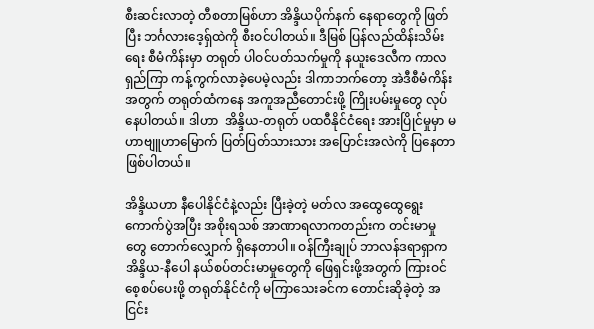စီးဆင်းလာတဲ့ တီစတာမြစ်ဟာ အိန္ဒိယပိုက်နက် နေရာတွေကို ဖြတ်ပြီး ဘင်္ဂလားဒေ့ရှ်ထဲကို စီးဝင်ပါတယ်။ ဒီမြစ် ပြန်လည်ထိန်းသိမ်းရေး စီမံကိန်းမှာ တရုတ် ပါဝင်ပတ်သက်မှုကို နယူးဒေလီက ကာလရှည်ကြာ ကန့်ကွက်လာခဲ့ပေမဲ့လည်း ဒါကာဘက်တော့ အဲဒီစီမံကိန်းအတွက် တရုတ်ထံကနေ အကူအညီတောင်းဖို့ ကြိုးပမ်းမှုတွေ လုပ်နေပါတယ်။ ဒါဟာ  အိန္ဒိယ-တရုတ် ပထဝီနိုင်ငံရေး အားပြိုင်မှုမှာ မဟာဗျူဟာမြောက် ပြတ်ပြတ်သားသား အပြောင်းအလဲကို ပြနေတာ ဖြစ်ပါတယ်။

အိန္ဒိယဟာ နီပေါနိုင်ငံနဲ့လည်း ပြီးခဲ့တဲ့ မတ်လ အထွေထွေရွေးကောက်ပွဲအပြီး အစိုးရသစ် အာဏာရလာကတည်းက တင်းမာမှုတွေ တောက်လျှောက် ရှိနေတာပါ။ ဝန်ကြီးချုပ် ဘာလန်ဒရာရှာက အိန္ဒိယ-နီပေါ နယ်စပ်တင်းမာမှုတွေကို ဖြေရှင်းဖို့အတွက် ကြားဝင်စေ့စပ်ပေးဖို့ တရုတ်နိုင်ငံကို မကြာသေးခင်က တောင်းဆိုခဲ့တဲ့ အငြင်း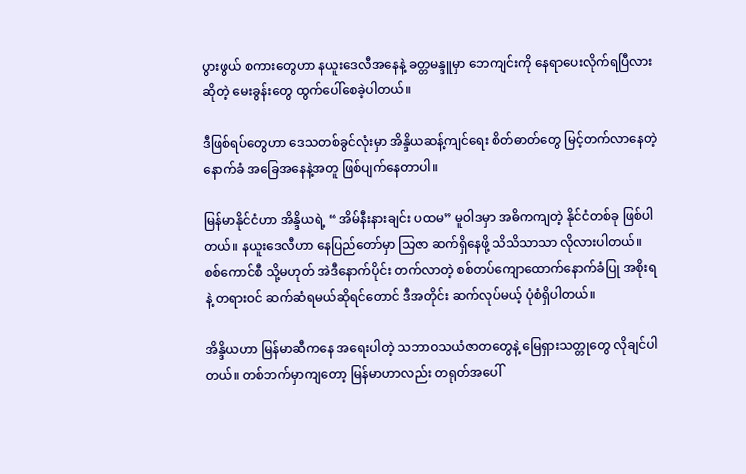ပွားဖွယ် စကားတွေဟာ နယူးဒေလီအနေနဲ့ ခတ္တမန္ဒူမှာ ဘေကျင်းကို နေရာပေးလိုက်ရပြီလားဆိုတဲ့ မေးခွန်းတွေ ထွက်ပေါ်စေခဲ့ပါတယ်။

ဒီဖြစ်ရပ်တွေဟာ ဒေသတစ်ခွင်လုံးမှာ အိန္ဒိယဆန့်ကျင်ရေး စိတ်ဓာတ်တွေ မြင့်တက်လာနေတဲ့ နောက်ခံ အခြေအနေနဲ့အတူ ဖြစ်ပျက်နေတာပါ။

မြန်မာနိုင်ငံဟာ အိန္ဒိယရဲ့ “ အိမ်နီးနားချင်း ပထမ” မူဝါဒမှာ အဓိကကျတဲ့ နိုင်ငံတစ်ခု ဖြစ်ပါတယ်။ နယူးဒေလီဟာ နေပြည်တော်မှာ သြဇာ ဆက်ရှိနေဖို့ သိသိသာသာ လိုလားပါတယ်။ စစ်ကောင်စီ သို့မဟုတ် အဲဒီနောက်ပိုင်း တက်လာတဲ့ စစ်တပ်ကျောထောက်နောက်ခံပြု အစိုးရနဲ့ တရားဝင် ဆက်ဆံရမယ်ဆိုရင်တောင် ဒီအတိုင်း ဆက်လုပ်မယ့် ပုံစံရှိပါတယ်။

အိန္ဒိယဟာ မြန်မာဆီကနေ အရေးပါတဲ့ သဘာဝသယံဇာတတွေနဲ့ မြေရှားသတ္တုတွေ လိုချင်ပါတယ်။ တစ်ဘက်မှာကျတော့ မြန်မာဟာလည်း တရုတ်အပေါ်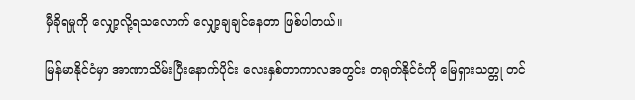မှီခိုရမှုကို လျှော့လို့ရသလောက် လျှော့ချချင်နေတာ ဖြစ်ပါတယ်။

မြန်မာနိုင်ငံမှာ အာဏာသိမ်းပြီးနောက်ပိုင်း လေးနှစ်တာကာလအတွင်း တရုတ်နိုင်ငံကို မြေရှားသတ္တု တင်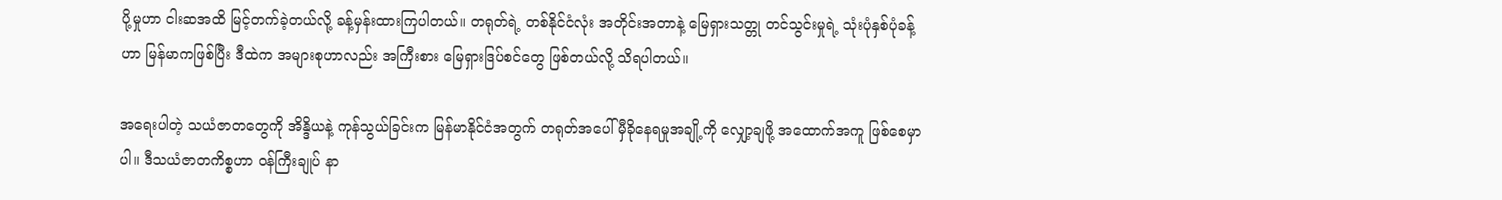ပို့မှုဟာ ငါးဆအထိ မြင့်တက်ခဲ့တယ်လို့ ခန့်မှန်းထားကြပါတယ်။ တရုတ်ရဲ့ တစ်နိုင်ငံလုံး အတိုင်းအတာနဲ့ မြေရှားသတ္တု တင်သွင်းမှုရဲ့ သုံးပုံနှစ်ပုံခန့်ဟာ မြန်မာကဖြစ်ပြီး ဒီထဲက အများစုဟာလည်း အကြီးစား မြေရှားဒြပ်စင်တွေ ဖြစ်တယ်လို့ သိရပါတယ်။

အရေးပါတဲ့ သယံဇာတတွေကို အိန္ဒိယနဲ့ ကုန်သွယ်ခြင်းက မြန်မာနိုင်ငံအတွက် တရုတ်အပေါ် မှီခိုနေရမှုအချို့ကို လျှော့ချဖို့ အထောက်အကူ ဖြစ်စေမှာပါ။ ဒီသယံဇာတကိစ္စဟာ ဝန်ကြီးချုပ် နာ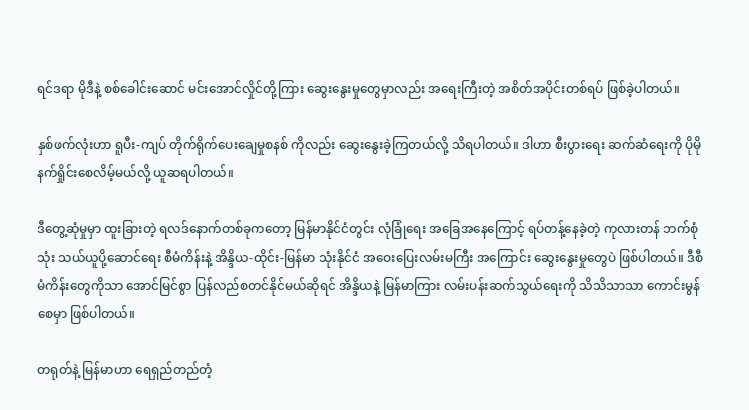ရင်ဒရာ မိုဒီနဲ့ စစ်ခေါင်းဆောင် မင်းအောင်လှိုင်တို့ကြား ဆွေးနွေးမှုတွေမှာလည်း အရေးကြီးတဲ့ အစိတ်အပိုင်းတစ်ရပ် ဖြစ်ခဲ့ပါတယ်။

နှစ်ဖက်လုံးဟာ ရူပီး-ကျပ် တိုက်ရိုက်ပေးချေမှုစနစ် ကိုလည်း ဆွေးနွေးခဲ့ကြတယ်လို့ သိရပါတယ်။ ဒါဟာ စီးပွားရေး ဆက်ဆံရေးကို ပိုမိုနက်ရှိုင်းစေလိမ့်မယ်လို့ ယူဆရပါတယ်။

ဒီတွေ့ဆုံမှုမှာ ထူးခြားတဲ့ ရလဒ်နောက်တစ်ခုကတော့ မြန်မာနိုင်ငံတွင်း လုံခြုံရေး အခြေအနေကြောင့် ရပ်တန့်နေခဲ့တဲ့ ကုလားတန် ဘက်စုံသုံး သယ်ယူပို့ဆောင်ရေး စီမံကိန်းနဲ့ အိန္ဒိယ-ထိုင်း-မြန်မာ သုံးနိုင်ငံ အဝေးပြေးလမ်းမကြီး အကြောင်း ဆွေးနွေးမှုတွေပဲ ဖြစ်ပါတယ်။ ဒီစီမံကိန်းတွေကိုသာ အောင်မြင်စွာ ပြန်လည်စတင်နိုင်မယ်ဆိုရင် အိန္ဒိယနဲ့ မြန်မာကြား လမ်းပန်းဆက်သွယ်ရေးကို သိသိသာသာ ကောင်းမွန်စေမှာ ဖြစ်ပါတယ်။

တရုတ်နဲ့ မြန်မာဟာ ရေရှည်တည်တံ့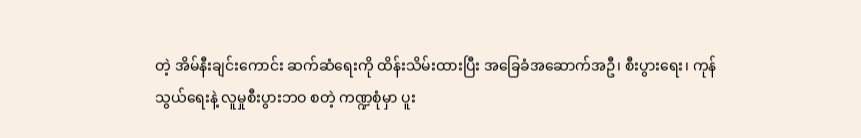တဲ့ အိမ်နီးချင်းကောင်း ဆက်ဆံရေးကို ထိန်းသိမ်းထားပြီး အခြေခံအဆောက်အဦ၊ စီးပွားရေး၊ ကုန်သွယ်ရေးနဲ့ လူမှုစီးပွားဘဝ စတဲ့ ကဏ္ဍစုံမှာ ပူး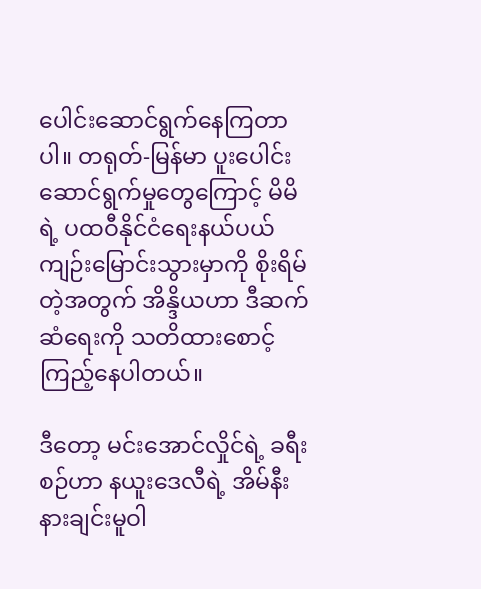ပေါင်းဆောင်ရွက်နေကြတာပါ။ တရုတ်-မြန်မာ ပူးပေါင်းဆောင်ရွက်မှုတွေကြောင့် မိမိရဲ့ ပထဝီနိုင်ငံရေးနယ်ပယ် ကျဉ်းမြောင်းသွားမှာကို စိုးရိမ်တဲ့အတွက် အိန္ဒိယဟာ ဒီဆက်ဆံရေးကို သတိထားစောင့်ကြည့်နေပါတယ်။

ဒီတော့ မင်းအောင်လှိုင်ရဲ့ ခရီးစဉ်ဟာ နယူးဒေလီရဲ့ အိမ်နီးနားချင်းမူဝါ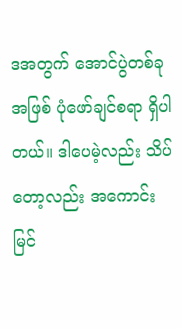ဒအတွက် အောင်ပွဲတစ်ခုအဖြစ် ပုံဖော်ချင်စရာ ရှိပါတယ်။ ဒါပေမဲ့လည်း သိပ်တော့လည်း အကောင်းမြင်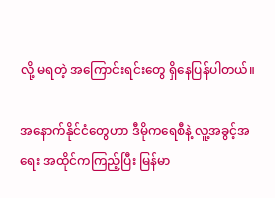လို့ မရတဲ့ အကြောင်းရင်းတွေ ရှိနေပြန်ပါတယ်။

အနောက်နိုင်ငံတွေဟာ ဒီမိုကရေစီနဲ့ လူ့အခွင့်အရေး အထိုင်ကကြည့်ပြီး မြန်မာ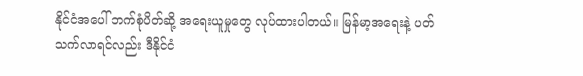နိုင်ငံအပေါ် ဘက်စုံပိတ်ဆို့ အရေးယူမှုတွေ လုပ်ထားပါတယ်။ မြန်မာ့အရေးနဲ့ ပတ်သက်လာရင်လည်း ဒီနိုင်ငံ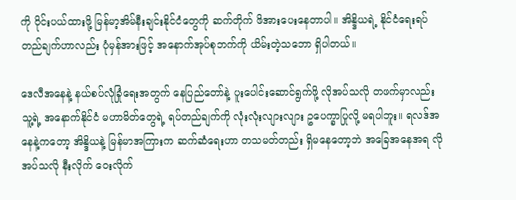ကို ဝိုင်းပယ်ထားဖို့ မြန်မာ့အိမ်နီးချင်းနိုင်ငံတွေကို ဆက်တိုက် ဖိအားပေးနေတာပါ။ အိန္ဒိယရဲ့ နိုင်ငံရေးရပ်တည်ချက်ဟာလည်း ပုံမှန်အားဖြင့် အနောက်အုပ်စုဘက်ကို ယိမ်းတဲ့သဘော ရှိပါတယ်။

ဒေလီအနေနဲ့ နယ်စပ်လုံခြုံရေးအတွက် နေပြည်တော်နဲ့ ပူးပေါင်းဆောင်ရွက်ဖို့ လိုအပ်သလို တဖက်မှာလည်း သူ့ရဲ့ အနောက်နိုင်ငံ မဟာမိတ်တွေရဲ့ ရပ်တည်ချက်ကို လုံးလုံးလျားလျား ဥပေက္ခာပြုလို့ မရပါဘူး။ ရလဒ်အနေနဲ့ကတော့ အိန္ဒိယနဲ့ မြန်မာအကြားက ဆက်ဆံရေးဟာ တသမတ်တည်း ရှိမနေတော့ဘဲ အခြေအနေအရ လိုအပ်သလို နီးလိုက် ဝေးလိုက်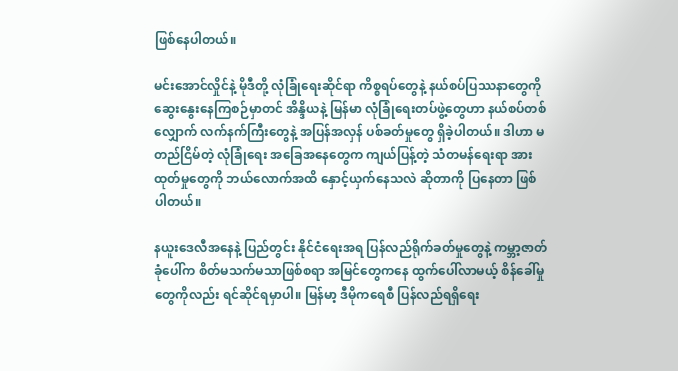ဖြစ်နေပါတယ်။

မင်းအောင်လှိုင်နဲ့ မိုဒီတို့ လုံခြုံရေးဆိုင်ရာ ကိစ္စရပ်တွေနဲ့ နယ်စပ်ပြဿနာတွေကို ဆွေးနွေးနေကြစဉ်မှာတင် အိန္ဒိယနဲ့ မြန်မာ လုံခြုံရေးတပ်ဖွဲ့တွေဟာ နယ်စပ်တစ်လျှောက် လက်နက်ကြီးတွေနဲ့ အပြန်အလှန် ပစ်ခတ်မှုတွေ ရှိခဲ့ပါတယ်။ ဒါဟာ မတည်ငြိမ်တဲ့ လုံခြုံရေး အခြေအနေတွေက ကျယ်ပြန့်တဲ့ သံတမန်ရေးရာ အားထုတ်မှုတွေကို ဘယ်လောက်အထိ နှောင့်ယှက်နေသလဲ ဆိုတာကို ပြနေတာ ဖြစ်ပါတယ်။

နယူးဒေလီအနေနဲ့ ပြည်တွင်း နိုင်ငံရေးအရ ပြန်လည်ရိုက်ခတ်မှုတွေနဲ့ ကမ္ဘာ့ဇာတ်ခုံပေါ်က စိတ်မသက်မသာဖြစ်စရာ အမြင်တွေကနေ ထွက်ပေါ်လာမယ့် စိန်ခေါ်မှုတွေကိုလည်း ရင်ဆိုင်ရမှာပါ။ မြန်မာ့ ဒီမိုကရေစီ ပြန်လည်ရရှိရေး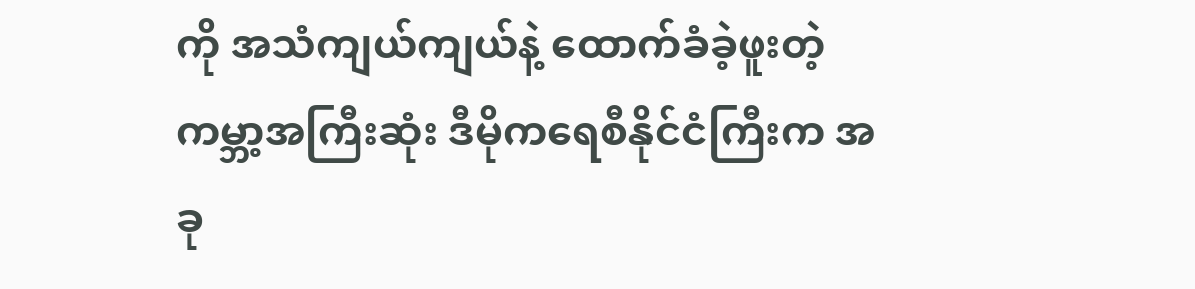ကို အသံကျယ်ကျယ်နဲ့ ထောက်ခံခဲ့ဖူးတဲ့ ကမ္ဘာ့အကြီးဆုံး ဒီမိုကရေစီနိုင်ငံကြီးက အခု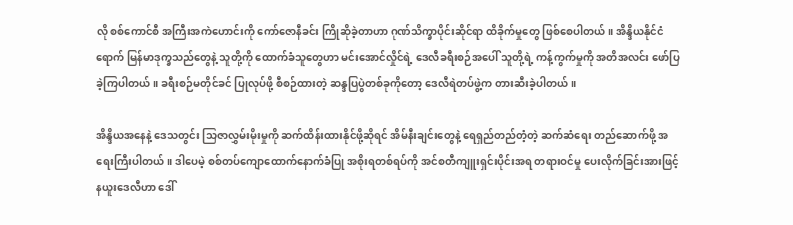လို စစ်ကောင်စီ အကြီးအကဲဟောင်းကို ကော်ဇောနီခင်း ကြိုဆိုခဲ့တာဟာ ဂုဏ်သိက္ခာပိုင်းဆိုင်ရာ ထိခိုက်မှုတွေ ဖြစ်စေပါတယ်။ အိန္ဒိယနိုင်ငံရောက် မြန်မာဒုက္ခသည်တွေနဲ့ သူတို့ကို ထောက်ခံသူတွေဟာ မင်းအောင်လှိုင်ရဲ့ ဒေလီခရီးစဉ်အပေါ် သူတို့ရဲ့ ကန့်ကွက်မှုကို အတိအလင်း ဖော်ပြခဲ့ကြပါတယ်။ ခရီးစဉ်မတိုင်ခင် ပြုလုပ်ဖို့ စီစဉ်ထားတဲ့ ဆန္ဒပြပွဲတစ်ခုကိုတော့ ဒေလီရဲတပ်ဖွဲ့က တားဆီးခဲ့ပါတယ်။

အိန္ဒိယအနေနဲ့ ဒေသတွင်း သြဇာလွှမ်းမိုးမှုကို ဆက်ထိန်းထားနိုင်ဖို့ဆိုရင် အိမ်နီးချင်းတွေနဲ့ ရေရှည်တည်တံ့တဲ့ ဆက်ဆံရေး တည်ဆောက်ဖို့ အရေးကြီးပါတယ်။ ဒါပေမဲ့ စစ်တပ်ကျောထောက်နောက်ခံပြု အစိုးရတစ်ရပ်ကို အင်စတီကျူးရှင်းပိုင်းအရ တရားဝင်မှု ပေးလိုက်ခြင်းအားဖြင့် နယူးဒေလီဟာ ဒေါ်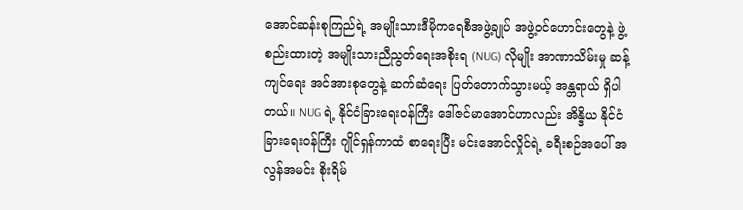အောင်ဆန်းစုကြည်ရဲ့ အမျိုးသားဒီမိုကရေစီအဖွဲ့ချုပ် အဖွဲ့ဝင်ဟောင်းတွေနဲ့ ဖွဲ့စည်းထားတဲ့ အမျိုးသားညီညွတ်ရေးအစိုးရ (NUG) လိုမျိုး အာဏာသိမ်းမှု ဆန့်ကျင်ရေး အင်အားစုတွေနဲ့ ဆက်ဆံရေး ပြတ်တောက်သွားမယ့် အန္တရာယ် ရှိပါတယ်။ NUG ရဲ့ နိုင်ငံခြားရေးဝန်ကြီး ဒေါ်ဇင်မာအောင်ဟာလည်း အိန္ဒိယ နိုင်ငံခြားရေးဝန်ကြီး ဂျိုင်ရှန်ကာထံ စာရေးပြီး မင်းအောင်လှိုင်ရဲ့ ခရီးစဉ်အပေါ် အလွန်အမင်း စိုးရိမ်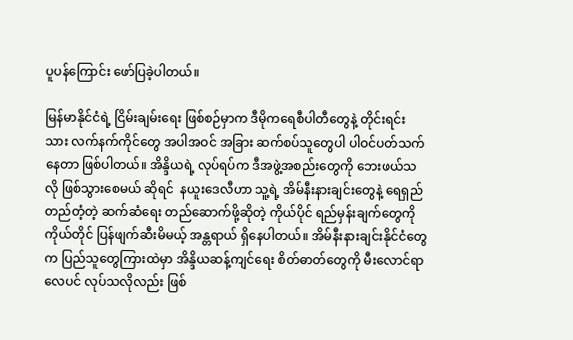ပူပန်ကြောင်း ဖော်ပြခဲ့ပါတယ်။

မြန်မာနိုင်ငံရဲ့ ငြိမ်းချမ်းရေး ဖြစ်စဉ်မှာက ဒီမိုကရေစီပါတီတွေနဲ့ တိုင်းရင်းသား လက်နက်ကိုင်တွေ အပါအဝင် အခြား ဆက်စပ်သူတွေပါ ပါဝင်ပတ်သက်နေတာ ဖြစ်ပါတယ်။ အိန္ဒိယရဲ့ လုပ်ရပ်က ဒီအဖွဲ့အစည်းတွေကို ဘေးဖယ်သလို ဖြစ်သွားစေမယ် ဆိုရင်  နယူးဒေလီဟာ သူ့ရဲ့ အိမ်နီးနားချင်းတွေနဲ့ ရေရှည်တည်တံ့တဲ့ ဆက်ဆံရေး တည်ဆောက်ဖို့ဆိုတဲ့ ကိုယ်ပိုင် ရည်မှန်းချက်တွေကို ကိုယ်တိုင် ပြန်ဖျက်ဆီးမိမယ့် အန္တရာယ် ရှိနေပါတယ်။ အိမ်နီးနားချင်းနိုင်ငံတွေက ပြည်သူတွေကြားထဲမှာ အိန္ဒိယဆန့်ကျင်ရေး စိတ်ဓာတ်တွေကို မီးလောင်ရာလေပင် လုပ်သလိုလည်း ဖြစ်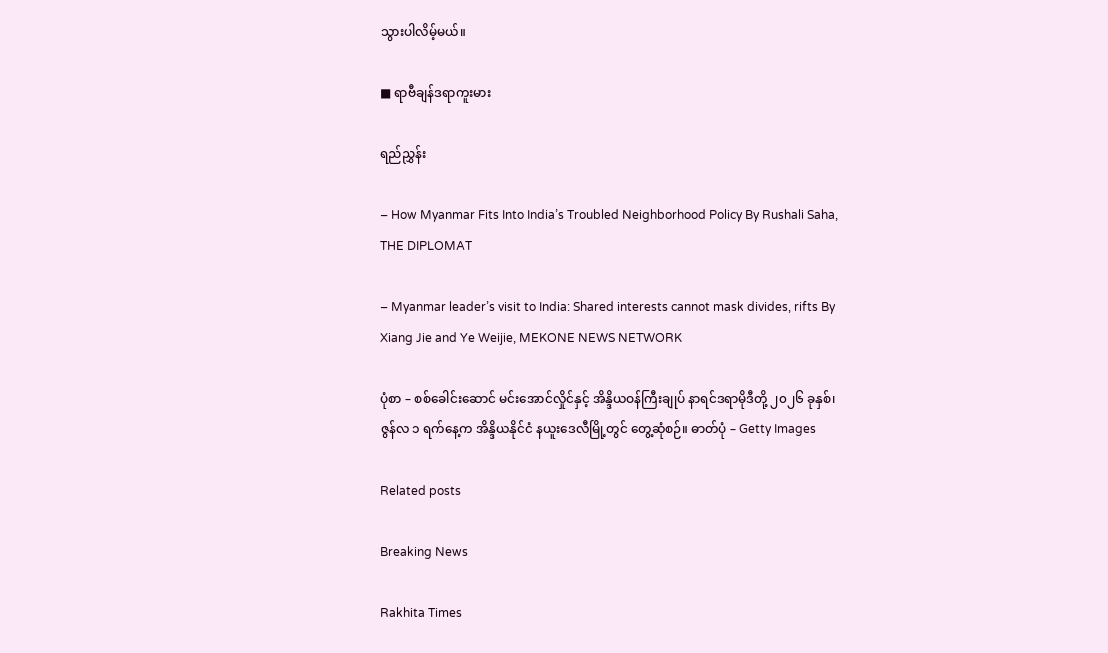သွားပါလိမ့်မယ်။

■ ရာဗီချန်ဒရာကူးမား

ရည်ညွှန်း

– How Myanmar Fits Into India’s Troubled Neighborhood Policy By Rushali Saha, THE DIPLOMAT

– Myanmar leader’s visit to India: Shared interests cannot mask divides, rifts By Xiang Jie and Ye Weijie, MEKONE NEWS NETWORK

ပုံစာ – စစ်ခေါင်းဆောင် မင်းအောင်လှိုင်နှင့် အိန္ဒိယဝန်ကြီးချုပ် နာရင်ဒရာမိုဒီတို့ ၂၀၂၆ ခုနှစ်၊ ဇွန်လ ၁ ရက်နေ့က အိန္ဒိယနိုင်ငံ နယူးဒေလီမြို့တွင် တွေ့ဆုံစဉ်။ ဓာတ်ပုံ – Getty Images

Related posts

Breaking News

Rakhita Times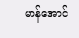မာန်အောင်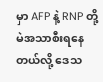မှာ AFP နဲ့ RNP တို့ မဲအသာစီးရနေတယ်လို့ ဒေသ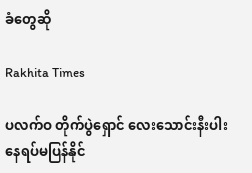ခံ‌တွေဆို

Rakhita Times

ပလက်ဝ တိုက်ပွဲရှောင် လေးသောင်းနီးပါး နေရပ်မပြန်နိုင်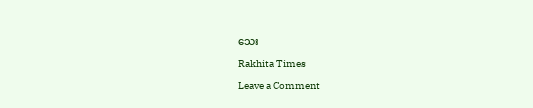သေး

Rakhita Times

Leave a Comment